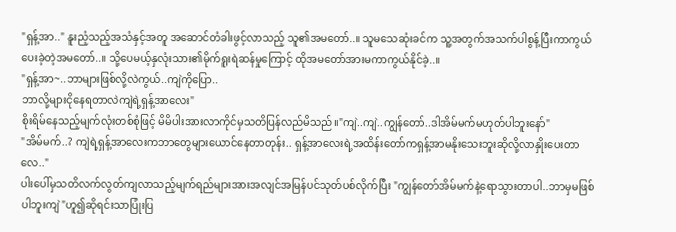"ရှန့်အာ.." နူးညံ့သည့်အသံနှင့်အတူ အဆောင်တံခါးဖွင့်လာသည့် သူ၏အမတော်..။ သူမသေဆုံးခင်က သူ့အတွက်အသက်ပါစွန့်ပြီးကာကွယ်ပေးခဲ့တဲ့အမတော်..။ သို့ပေမယ့်နှလုံးသား၏မိုက်ရူးရဲဆန်မှုကြောင့် ထိုအမတော်အားမကာကွယ်နိုင်ခဲ့..။
"ရှန့်အာ~..ဘာများဖြစ်လို့လဲကွယ်..ကျဲကိုပြော..
ဘာလို့များငိုနေရတာလဲကျဲရဲ့ရှန့်အာလေး"
စိုးရိမ်နေသည့်မျက်လုံးတစ်စုံဖြင့် မိမိပါးအားလာကိုင်မှသတိပြန်လည်မိသည်။"ကျဲ..ကျဲ..ကျွန်တော်..ဒါအိမ်မက်မဟုတ်ပါဘူးနော်"
"အိမ်မက်..? ကျဲရဲ့ရှန့်အာလေးကဘာတွေများယောင်နေတာတုန်း.. ရှန့်အာလေးရဲ့အထိန်းတော်ကရှန့်အာမနိုးသေးဘူးဆိုလို့လာနှိုးပေးတာလေ.."
ပါးပေါ်မှသတိလက်လွတ်ကျလာသည့်မျက်ရည်များအားအလျင်အမြန်ပင်သုတ်ပစ်လိုက်ပြီး "ကျွန်တော်အိမ်မက်နဲ့ရောသွားတာပါ..ဘာမှမဖြစ်ပါဘူးကျဲ"ဟူ၍ဆိုရင်းသာပြုံးပြ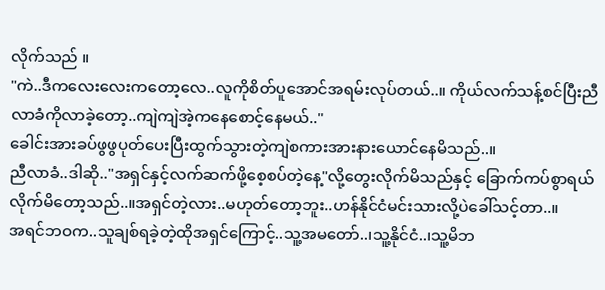လိုက်သည် ။
"ကဲ..ဒီကလေးလေးကတော့လေ..လူကိုစိတ်ပူအောင်အရမ်းလုပ်တယ်..။ ကိုယ်လက်သန့်စင်ပြီးညီလာခံကိုလာခဲ့တော့..ကျဲကျဲအဲ့ကနေစောင့်နေမယ်.."
ခေါင်းအားခပ်ဖွဖွပုတ်ပေးပြီးထွက်သွားတဲ့ကျဲစကားအားနားယောင်နေမိသည်..။
ညီလာခံ..ဒါဆို.."အရှင်နှင့်လက်ဆက်ဖို့စေ့စပ်တဲ့နေ့"လို့တွေးလိုက်မိသည်နှင့် ခြောက်ကပ်စွာရယ်လိုက်မိတော့သည်..။အရှင်တဲ့လား..မဟုတ်တော့ဘူး..ဟန်နိုင်ငံမင်းသားလို့ပဲခေါ်သင့်တာ..။
အရင်ဘဝက..သူချစ်ရခဲ့တဲ့ထိုအရှင်ကြောင့်..သူ့အမတော်..၊သူ့နိုင်ငံ..၊သူ့မိဘ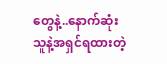တွေနဲ့..နောက်ဆုံးသူနဲ့အရှင်ရထားတဲ့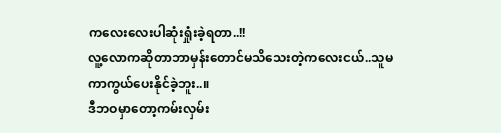ကလေးလေးပါဆုံးရှုံးခဲ့ရတာ..!!
လူ့လောကဆိုတာဘာမှန်းတောင်မသိသေးတဲ့ကလေးငယ်..သူမကာကွယ်ပေးနိုင်ခဲ့ဘူး..။
ဒီဘဝမှာတော့ကမ်းလှမ်း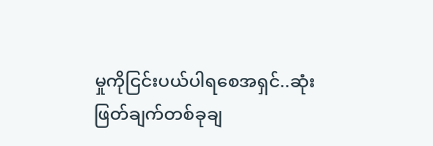မှုကိုငြင်းပယ်ပါရစေအရှင်..ဆုံးဖြတ်ချက်တစ်ခုချ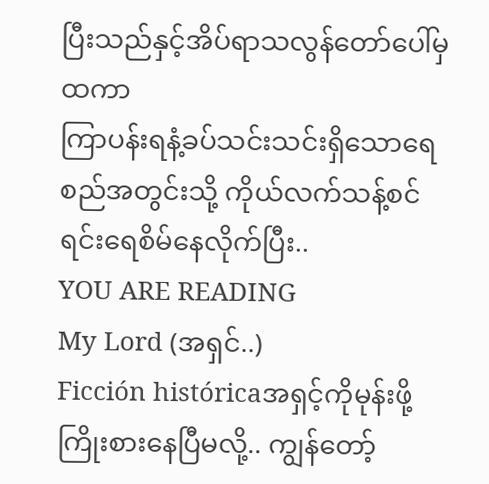ပြီးသည်နှင့်အိပ်ရာသလွန်တော်ပေါ်မှထကာ
ကြာပန်းရနံ့ခပ်သင်းသင်းရှိသောရေစည်အတွင်းသို့ ကိုယ်လက်သန့်စင်ရင်းရေစိမ်နေလိုက်ပြီး..
YOU ARE READING
My Lord (အရှင်..)
Ficción históricaအရှင့်ကိုမုန်းဖို့ကြိုးစားနေပြီမလို့.. ကျွန်တော့်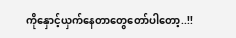ကိုနှောင့်ယှက်နေတာတွေတော်ပါတော့..!!